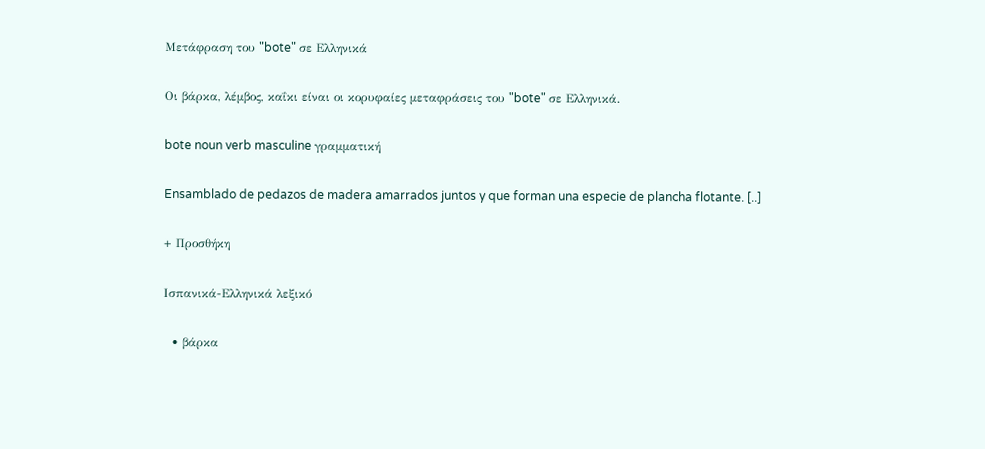Μετάφραση του "bote" σε Ελληνικά

Οι βάρκα, λέμβος, καΐκι είναι οι κορυφαίες μεταφράσεις του "bote" σε Ελληνικά.

bote noun verb masculine γραμματική

Ensamblado de pedazos de madera amarrados juntos y que forman una especie de plancha flotante. [..]

+ Προσθήκη

Ισπανικά-Ελληνικά λεξικό

  • βάρκα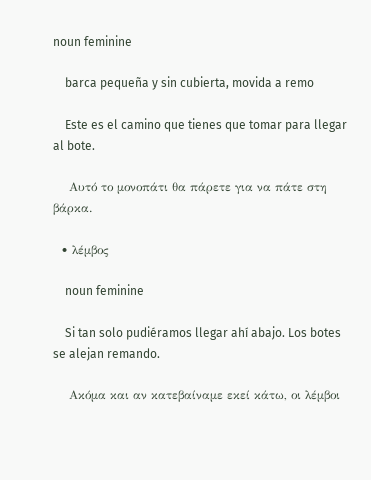noun feminine

    barca pequeña y sin cubierta, movida a remo

    Este es el camino que tienes que tomar para llegar al bote.

    Αυτό το μονοπάτι θα πάρετε για να πάτε στη βάρκα.

  • λέμβος

    noun feminine

    Si tan solo pudiéramos llegar ahí abajo. Los botes se alejan remando.

    Ακόμα και αν κατεβαίναμε εκεί κάτω, οι λέμβοι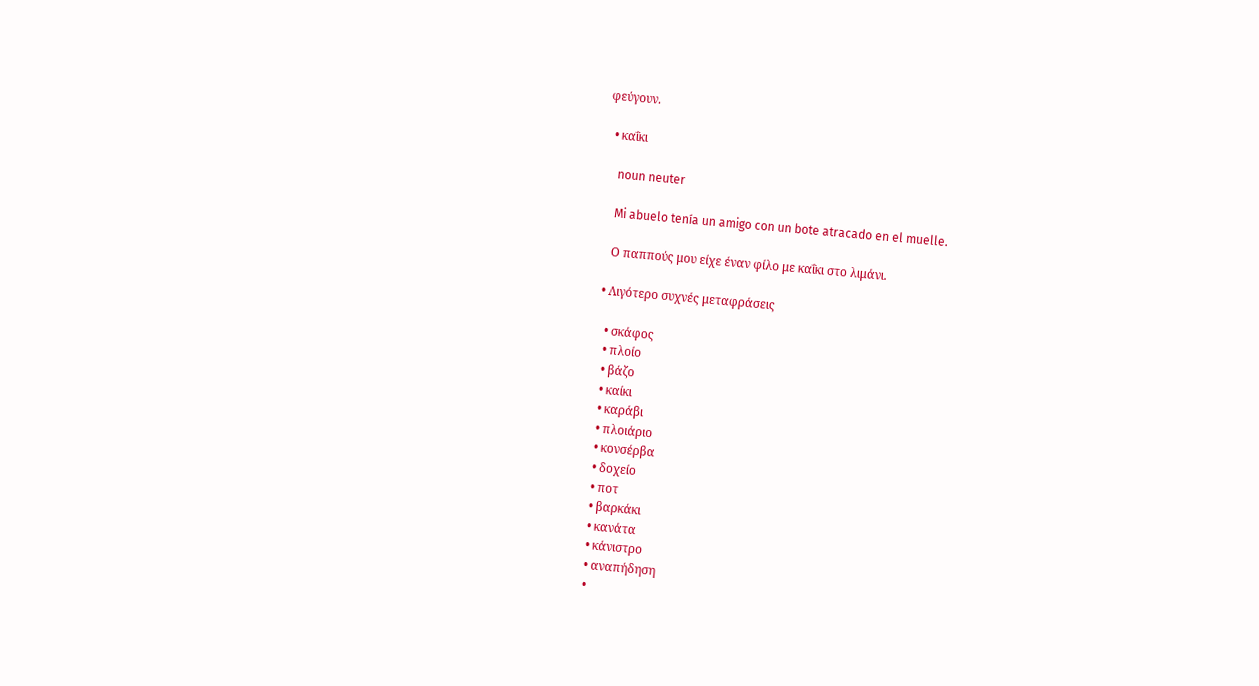φεύγουν.

  • καΐκι

    noun neuter

    Mi abuelo tenía un amigo con un bote atracado en el muelle.

    Ο παππούς μου είχε έναν φίλο με καΐκι στο λιμάνι.

  • Λιγότερο συχνές μεταφράσεις

    • σκάφος
    • πλοίο
    • βάζο
    • καίκι
    • καράβι
    • πλοιάριο
    • κονσέρβα
    • δοχείο
    • ποτ
    • βαρκάκι
    • κανάτα
    • κάνιστρο
    • αναπήδηση
    •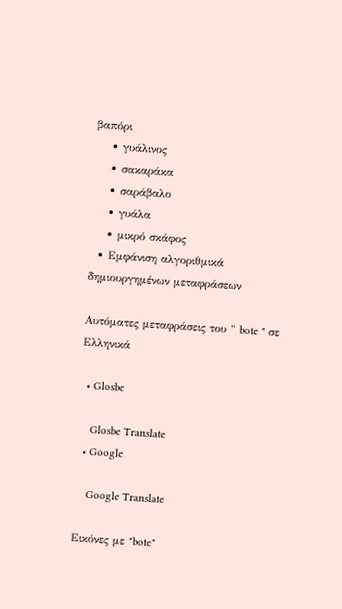βαπόρι
    • γυάλινος
    • σακαράκα
    • σαράβαλο
    • γυάλα
    • μικρό σκάφος
  • Εμφάνιση αλγοριθμικά δημιουργημένων μεταφράσεων

Αυτόματες μεταφράσεις του " bote " σε Ελληνικά

  • Glosbe

    Glosbe Translate
  • Google

    Google Translate

Εικόνες με "bote"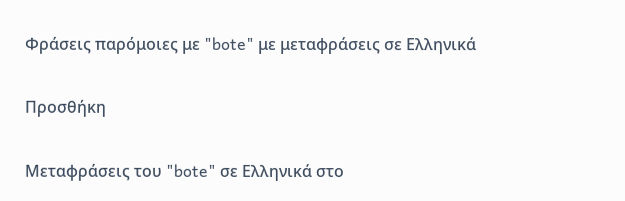Φράσεις παρόμοιες με "bote" με μεταφράσεις σε Ελληνικά

Προσθήκη

Μεταφράσεις του "bote" σε Ελληνικά στο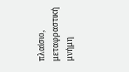πλαίσιο, μεταφραστική μνήμη